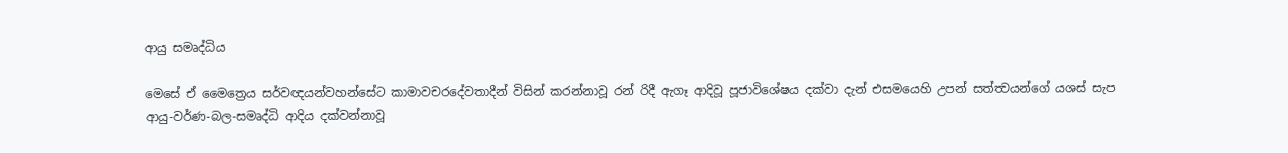ආයු සමෘද්ධිය

මෙසේ ඒ මෛත්‍රෙය සර්වඥයන්වහන්සේට කාමාවචරදේවතාදීන් විසින් කරන්නාවූ රන් රිදී ඇගෑ ආදිවූ පූජාවිශේෂය දක්වා දැන් එසමයෙහි උපන් සත්ත්‍වයන්ගේ යශස් සැප ආයු-වර්ණ-බල-සමෘද්ධි ආදිය දක්වන්නාවූ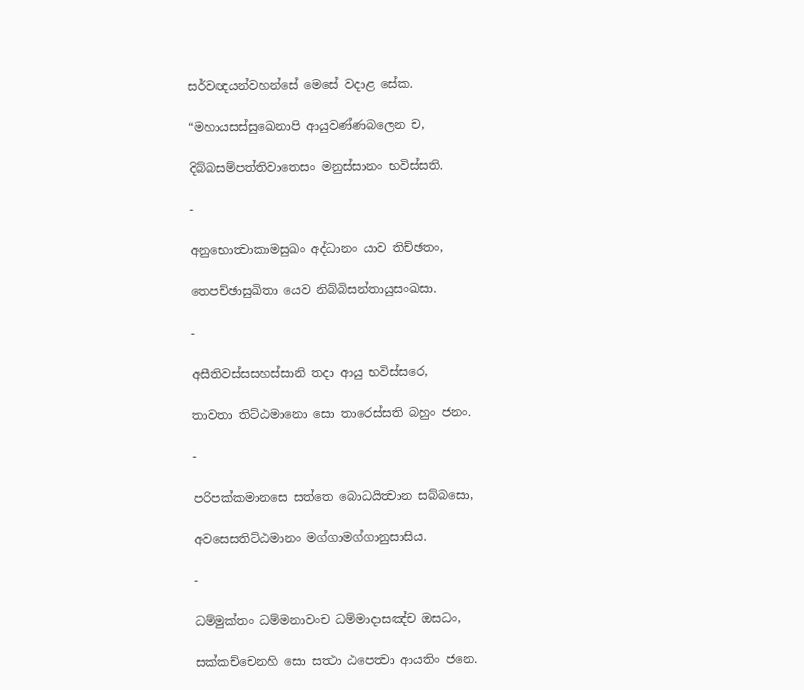සර්වඥයන්වහන්සේ මෙසේ වදාළ සේක.

“මහායසස්සුඛෙනාපි ආයුවණ්ණබලෙන ච,

දිබ්බසම්පත්තිවාතෙසං මනුස්සානං භවිස්සති.

-

අනුභොත්‍වාකාමසුඛං අද්ධානං යාව තිච්ඡතං,

තෙපච්ඡාසුඛිතා යෙව නිබ්බිසන්තායුසංඛසා.

-

අසීතිවස්සසහස්සානි තදා ආයු භවිස්සරෙ,

තාවතා තිට්ඨමානො සො තාරෙස්සති බහුං ජනං.

-

පරිපක්කමානසෙ සත්තෙ බොධයිත්‍වාන සබ්බසො,

අවසෙසතිට්ඨමානං මග්ගාමග්ගානුසාසිය.

-

ධම්මුක්තං ධම්මනාවංච ධම්මාදාසඤ්ච ඔසධං,

සක්කච්චෙනහි සො සත්‍ථා ඨපෙත්‍වා ආයතිං ජනෙ.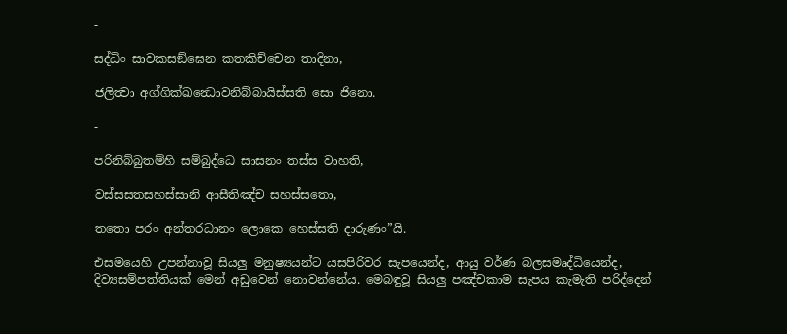-

සද්ධිං සාවකසඞ්ඝෙන කතකිච්චෙන තාදිනා,

ජලිත්‍වා අග්ගික්ඛන්‍ධොවනිබ්බායිස්සති සො ජිනො.

-

පරිනිබ්බුතම්හි සම්බුද්ධෙ සාසනං තස්ස වාහති,

වස්සසතසහස්සානි ආසීතිඤ්ච සහස්සතො,

තතො පරං අන්තරධානං ලොකෙ හෙස්සති දාරුණං”යි.

එසමයෙහි උපන්නාවූ සියලු මනුෂ්‍යයන්ට යසපිරිවර සැපයෙන්ද, ආයු වර්ණ බලසමෘද්ධියෙන්ද, දිව්‍යසම්පත්තියක් මෙන් අඩුවෙන් නොවන්නේය. මෙබඳුවූ සියලු පඤ්චකාම සැපය කැමැති පරිද්දෙන්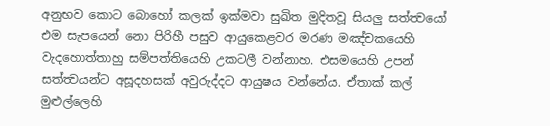අනුභව කොට බොහෝ කලක් ඉක්මවා සුඛිත මුදිතවූ සියලු සත්ත්‍වයෝ එම සැපයෙන් නො පිරිහී පසුව ආයුකෙළවර මරණ මඤ්චකයෙහි වැදහොත්තාහු සම්පත්තියෙහි උකටලී වන්නාහ. එසමයෙහි උපන් සත්ත්‍වයන්ට අසූදහසක් අවුරුද්දට ආයුෂය වන්නේය. ඒතාක් කල් මුළුල්ලෙහි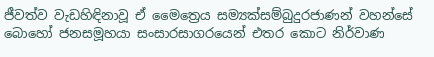ජීවත්ව වැඩහිඳිනාවූ ඒ මෛත්‍රෙය සම්‍යක්සම්බුදුරජාණන් වහන්සේ බොහෝ ජනසමූහයා සංසාරසාගරයෙන් එතර කොට නිර්වාණ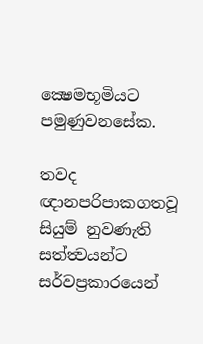ක්‍ෂෙමභූමියට පමුණුවනසේක.

තවද ඥානපරිපාකගතවූ සියුම් නුවණැති සත්ත්‍වයන්ට සර්වප්‍රකාරයෙන්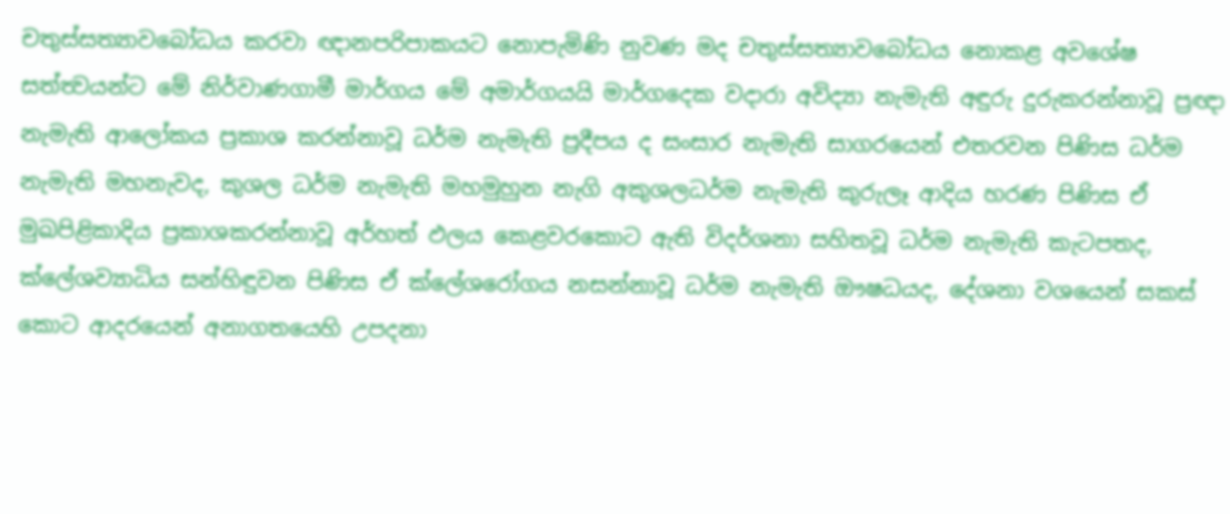චතුස්සත්‍යාවබෝධය කරවා ඥානපරිපාකයට නොපැමිණි නුවණ මද චතුස්සත්‍යාවබෝධය නොකළ අවශේෂ සත්ත්‍වයන්ට මේ නිර්වාණගාමී මාර්ගය මේ අමාර්ගයයි මාර්ගදෙක වදාරා අවිද්‍යා නැමැති අඳුරු දුරුකරන්නාවූ ප්‍රඥා නැමැති ආලෝකය ප්‍රකාශ කරන්නාවූ ධර්ම නැමැති ප්‍රදීපය ද සංසාර නැමැති සාගරයෙන් එතරවන පිණිස ධර්ම නැමැති මහනැවද, කුශල ධර්ම නැමැති මහමුහුන නැගි අකුශලධර්ම නැමැති කුරුලෑ ආදිය හරණ පිණිස ඒ මුඛපිළිකාදිය ප්‍රකාශකරන්නාවූ අර්හත් ඵලය කෙළවරකොට ඇති විදර්ශනා සහිතවූ ධර්ම නැමැති කැටපතද, ක්ලේශව්‍යාධිය සන්හිඳුවන පිණිස ඒ ක්ලේශරෝගය නසන්නාවූ ධර්ම නැමැති ඖෂධයද, දේශනා වශයෙන් සකස් කොට ආදරයෙන් අනාගතයෙහි උපදනා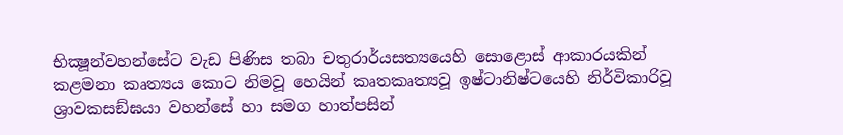භික්‍ෂූන්වහන්සේට වැඩ පිණිස තබා චතුරාර්යසත්‍යයෙහි සොළොස් ආකාරයකින් කළමනා කෘත්‍යය කොට නිමවූ හෙයින් කෘතකෘත්‍යවූ ඉෂ්ටානිෂ්ටයෙහි නිර්විකාරිවූ ශ්‍රාවකසඞ්ඝයා වහන්සේ හා සමග හාත්පසින්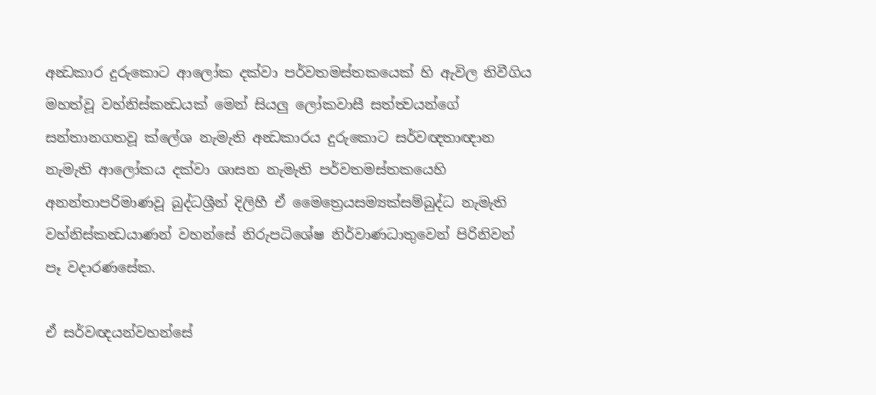අන්‍ධකාර දුරුකොට ආලෝක දක්වා පර්වතමස්තකයෙක් හි ඇවිල නිවීගිය මහත්වූ වහ්නිස්කන්‍ධයක් මෙන් සියලු ලෝකවාසී සත්ත්‍වයන්ගේ සන්තානගතවූ ක්ලේශ නැමැති අන්‍ධකාරය දුරුකොට සර්වඥතාඥාන නැමැති ආලෝකය දක්වා ශාසන නැමැති පර්වතමස්තකයෙහි අනන්තාපරිමාණවූ බුද්ධශ්‍රීන් දිලිහී ඒ මෛත්‍රෙයසම්‍යක්සම්බුද්ධ නැමැති වහ්නිස්කන්‍ධයාණන් වහන්සේ නිරුපධිශේෂ නිර්වාණධාතුවෙන් පිරිනිවන් පෑ වදාරණසේක.

ඒ සර්වඥයන්වහන්සේ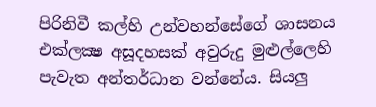පිරිනිවී කල්හි උන්වහන්සේගේ ශාසනය එක්ලක්‍ෂ අසූදහසක් අවුරුදු මුළුල්ලෙහි පැවැත අන්තර්ධාන වන්නේය. සියලු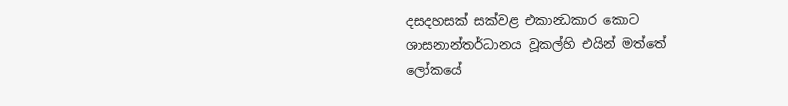දසදහසක් සක්වළ එකාන්‍ධකාර කොට ශාසනාන්තර්ධානය වූකල්හි එයින් මත්තේ ලෝකයේ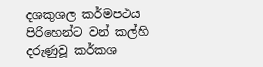දශකුශල කර්මපථය පිරිහෙන්ට වන් කල්හි දරුණුවූ කර්කශ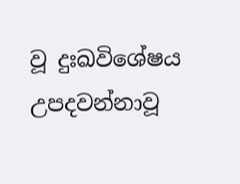වූ දුඃඛවිශේෂය උපදවන්නාවූ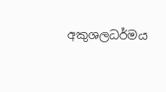අකුශලධර්මය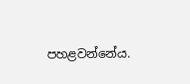පහළවන්නේය.